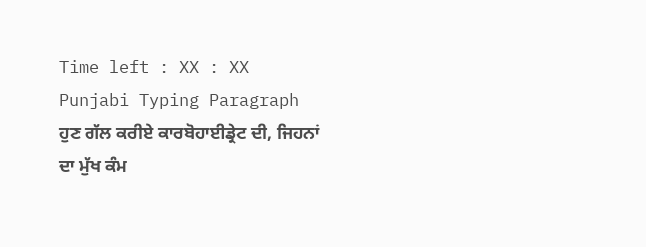Time left : XX : XX
Punjabi Typing Paragraph
ਹੁਣ ਗੱਲ ਕਰੀਏ ਕਾਰਬੋਹਾਈਡ੍ਰੇਟ ਦੀ, ਜਿਹਨਾਂ ਦਾ ਮੁੱਖ ਕੰਮ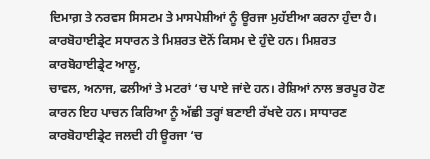ਦਿਮਾਗ਼ ਤੇ ਨਰਵਸ ਸਿਸਟਮ ਤੇ ਮਾਸਪੇਸ਼ੀਆਂ ਨੂੰ ਊਰਜਾ ਮੁਹੱਈਆ ਕਰਨਾ ਹੁੰਦਾ ਹੈ। ਕਾਰਬੋਹਾਈਡ੍ਰੇਟ ਸਧਾਰਨ ਤੇ ਮਿਸ਼ਰਤ ਦੋਨੋਂ ਕਿਸਮ ਦੇ ਹੁੰਦੇ ਹਨ। ਮਿਸ਼ਰਤ ਕਾਰਬੋਹਾਈਡ੍ਰੇਟ ਆਲੂ,
ਚਾਵਲ, ਅਨਾਜ, ਫਲੀਆਂ ਤੇ ਮਟਰਾਂ ‘ਚ ਪਾਏ ਜਾਂਦੇ ਹਨ। ਰੇਸ਼ਿਆਂ ਨਾਲ ਭਰਪੂਰ ਹੋਣ ਕਾਰਨ ਇਹ ਪਾਚਨ ਕਿਰਿਆ ਨੂੰ ਅੱਛੀ ਤਰ੍ਹਾਂ ਬਣਾਈ ਰੱਖਦੇ ਹਨ। ਸਾਧਾਰਣ ਕਾਰਬੋਹਾਈਡ੍ਰੇਟ ਜਲਦੀ ਹੀ ਊਰਜਾ ‘ਚ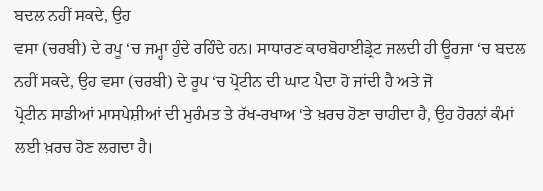ਬਦਲ ਨਹੀਂ ਸਕਦੇ, ਉਹ
ਵਸਾ (ਚਰਬੀ) ਦੇ ਰਪੂ ‘ਚ ਜਮ੍ਹਾ ਹੁੰਦੇ ਰਹਿੰਦੇ ਹਨ। ਸਾਧਾਰਣ ਕਾਰਬੋਹਾਈਡ੍ਰੇਟ ਜਲਦੀ ਹੀ ਊਰਜਾ ‘ਚ ਬਦਲ ਨਹੀਂ ਸਕਦੇ, ਉਹ ਵਸਾ (ਚਰਬੀ) ਦੇ ਰੂਪ ‘ਚ ਪ੍ਰੋਟੀਨ ਦੀ ਘਾਟ ਪੈਦਾ ਹੋ ਜਾਂਦੀ ਹੈ ਅਤੇ ਜੋ
ਪ੍ਰੋਟੀਨ ਸਾਡੀਆਂ ਮਾਸਪੇਸ਼ੀਆਂ ਦੀ ਮੁਰੰਮਤ ਤੇ ਰੱਖ-ਰਖਾਅ ‘ਤੇ ਖ਼ਰਚ ਹੋਣਾ ਚਾਹੀਦਾ ਹੈ, ਉਹ ਹੋਰਨਾਂ ਕੰਮਾਂ ਲਈ ਖ਼ਰਚ ਹੋਣ ਲਗਦਾ ਹੈ।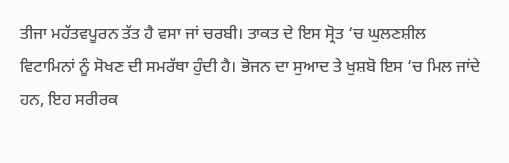ਤੀਜਾ ਮਹੱਤਵਪੂਰਨ ਤੱਤ ਹੈ ਵਸਾ ਜਾਂ ਚਰਬੀ। ਤਾਕਤ ਦੇ ਇਸ ਸ੍ਰੋਤ ‘ਚ ਘੁਲਣਸ਼ੀਲ
ਵਿਟਾਮਿਨਾਂ ਨੂੰ ਸੋਖਣ ਦੀ ਸਮਰੱਥਾ ਹੁੰਦੀ ਹੈ। ਭੋਜਨ ਦਾ ਸੁਆਦ ਤੇ ਖੁਸ਼ਬੋ ਇਸ ‘ਚ ਮਿਲ ਜਾਂਦੇ ਹਨ, ਇਹ ਸਰੀਰਕ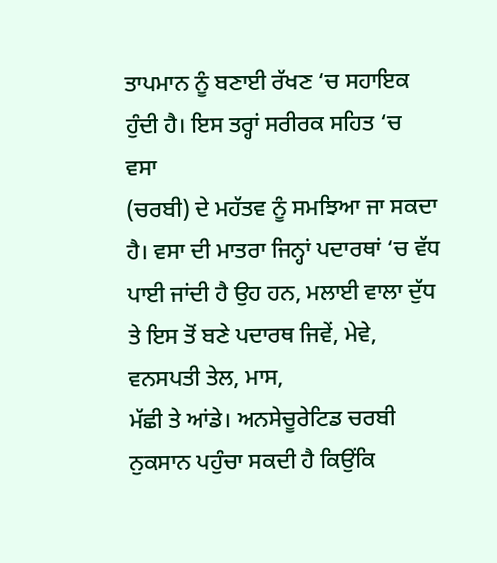ਤਾਪਮਾਨ ਨੂੰ ਬਣਾਈ ਰੱਖਣ ‘ਚ ਸਹਾਇਕ ਹੁੰਦੀ ਹੈ। ਇਸ ਤਰ੍ਹਾਂ ਸਰੀਰਕ ਸਹਿਤ ‘ਚ ਵਸਾ
(ਚਰਬੀ) ਦੇ ਮਹੱਤਵ ਨੂੰ ਸਮਝਿਆ ਜਾ ਸਕਦਾ ਹੈ। ਵਸਾ ਦੀ ਮਾਤਰਾ ਜਿਨ੍ਹਾਂ ਪਦਾਰਥਾਂ ‘ਚ ਵੱਧ ਪਾਈ ਜਾਂਦੀ ਹੈ ਉਹ ਹਨ, ਮਲਾਈ ਵਾਲਾ ਦੁੱਧ ਤੇ ਇਸ ਤੋਂ ਬਣੇ ਪਦਾਰਥ ਜਿਵੇਂ, ਮੇਵੇ, ਵਨਸਪਤੀ ਤੇਲ, ਮਾਸ,
ਮੱਛੀ ਤੇ ਆਂਡੇ। ਅਨਸੇਚੂਰੇਟਿਡ ਚਰਬੀ ਨੁਕਸਾਨ ਪਹੁੰਚਾ ਸਕਦੀ ਹੈ ਕਿਉਂਕਿ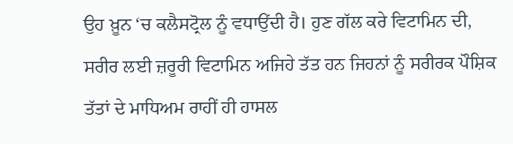ਉਹ ਖ਼ੂਨ ‘ਚ ਕਲੈਸਟ੍ਰੋਲ ਨੂੰ ਵਧਾਉਂਦੀ ਹੈ। ਹੁਣ ਗੱਲ ਕਰੇ ਵਿਟਾਮਿਨ ਦੀ, ਸਰੀਰ ਲਈ ਜ਼ਰੂਰੀ ਵਿਟਾਮਿਨ ਅਜਿਹੇ ਤੱਤ ਹਨ ਜਿਹਨਾਂ ਨੂੰ ਸਰੀਰਕ ਪੌਸ਼ਿਕ
ਤੱਤਾਂ ਦੇ ਮਾਧਿਅਮ ਰਾਹੀਂ ਹੀ ਹਾਸਲ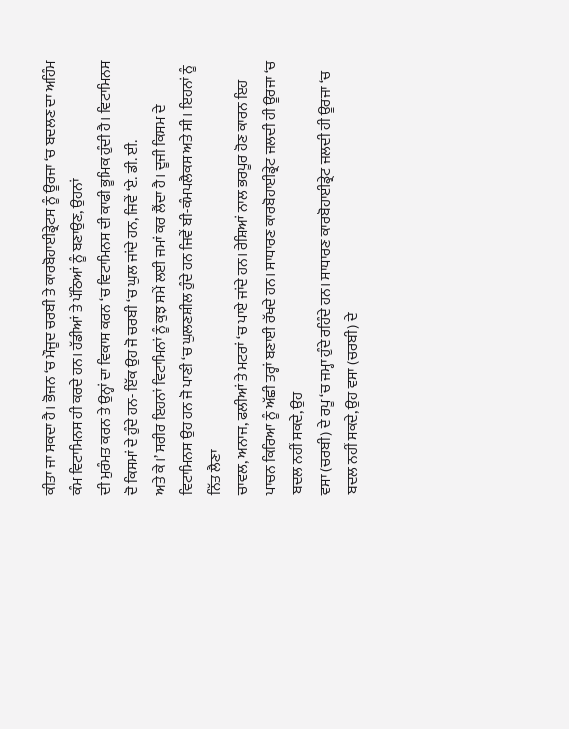ਕੀਤਾ ਜਾ ਸਕਦਾ ਹੈ। ਭੋਜਨ ‘ਚ ਮੌਜੂਦ ਚਰਬੀ ਤੇ ਕਾਰਬੋਹਾਈਡ੍ਰੇਟਸ ਨੂੰ ਊਰਜਾ ‘ਚ ਬਦਲਣ ਦਾ ਅਹਿੰਮ ਕੰਮ ਵਿਟਾਮਿਨਸ ਹੀ ਕਰਦੇ ਹਨ। ਹੱਡੀਆਂ ਤੇ ਪੱਠਿਆਂ ਨੂੰ ਬਣਾਉਣ, ਉਹਨਾਂ
ਦੀ ਮੁਰੰਮਤ ਕਰਨ ਤੇ ਉਨ੍ਹਾਂ ਦਾ ਵਿਕਾਸ ਕਰਨ ‘ਚ ਵਿਟਾਮਿਨਸ ਦੀ ਕਾਫੀ ਭੂਮਿਕ ਹੁੰਦੀ ਹੈ। ਵਿਟਾਮਿਨਸ ਦੋ ਕਿਸਮਾਂ ਦੇ ਹੁੰਦੇ ਹਨ- ਇੱਕ ਉਹ ਜੋ ਚਰਬੀ ‘ਚ ਘੁਲ ਜਾਂਦੇ ਹਨ, ਜਿਵੇਂ ‘ਏ. ਡੀ. ਈ.
ਅਤੇ ਕੇ।’ ਸਰੀਰ ਇਹਨਾਂ ਵਿਟਾਮਿਨਾਂ ਨੂੰ ਕੁਝ ਸਮੇਂ ਲਈ ਜਮਾਂ ਕਰ ਲੈਂਦਾ ਹੈ। ਦੂਜੀ ਕਿਸਮ ਦੇ ਵਿਟਾਮਿਨਸ ਉਹ ਹਨ ਜੋ ਪਾਣੀ ‘ਚ ਘੁਲਣਸ਼ੀਲ ਹੁੰਦੇ ਹਨ ਜਿਵੇਂ ਬੀ-ਕੰਮਪਲੈਕਸ ਅਤੇ ਸੀ। ਇਹਨਾਂ ਨੂੰ ਨਿੱਤ ਲੈਣਾ
ਚਾਵਲ, ਅਨਾਜ, ਫਲੀਆਂ ਤੇ ਮਟਰਾਂ ‘ਚ ਪਾਏ ਜਾਂਦੇ ਹਨ। ਰੇਸ਼ਿਆਂ ਨਾਲ ਭਰਪੂਰ ਹੋਣ ਕਾਰਨ ਇਹ ਪਾਚਨ ਕਿਰਿਆ ਨੂੰ ਅੱਛੀ ਤਰ੍ਹਾਂ ਬਣਾਈ ਰੱਖਦੇ ਹਨ। ਸਾਧਾਰਣ ਕਾਰਬੋਹਾਈਡ੍ਰੇਟ ਜਲਦੀ ਹੀ ਊਰਜਾ ‘ਚ ਬਦਲ ਨਹੀਂ ਸਕਦੇ, ਉਹ
ਵਸਾ (ਚਰਬੀ) ਦੇ ਰਪੂ ‘ਚ ਜਮ੍ਹਾ ਹੁੰਦੇ ਰਹਿੰਦੇ ਹਨ। ਸਾਧਾਰਣ ਕਾਰਬੋਹਾਈਡ੍ਰੇਟ ਜਲਦੀ ਹੀ ਊਰਜਾ ‘ਚ ਬਦਲ ਨਹੀਂ ਸਕਦੇ, ਉਹ ਵਸਾ (ਚਰਬੀ) ਦੇ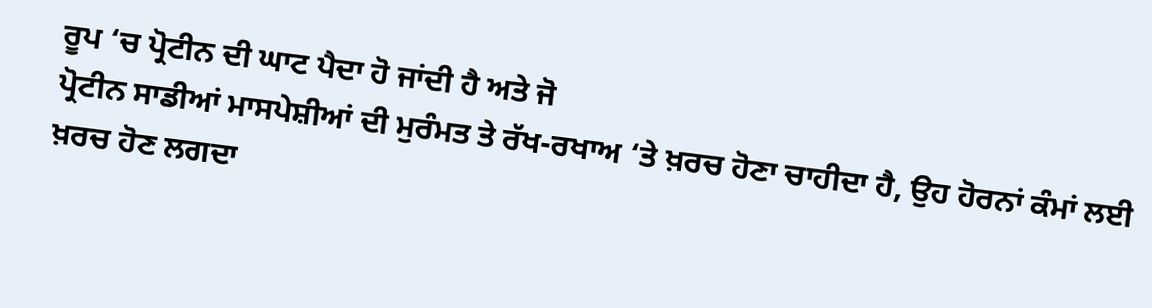ਰੂਪ ‘ਚ ਪ੍ਰੋਟੀਨ ਦੀ ਘਾਟ ਪੈਦਾ ਹੋ ਜਾਂਦੀ ਹੈ ਅਤੇ ਜੋ
ਪ੍ਰੋਟੀਨ ਸਾਡੀਆਂ ਮਾਸਪੇਸ਼ੀਆਂ ਦੀ ਮੁਰੰਮਤ ਤੇ ਰੱਖ-ਰਖਾਅ ‘ਤੇ ਖ਼ਰਚ ਹੋਣਾ ਚਾਹੀਦਾ ਹੈ, ਉਹ ਹੋਰਨਾਂ ਕੰਮਾਂ ਲਈ ਖ਼ਰਚ ਹੋਣ ਲਗਦਾ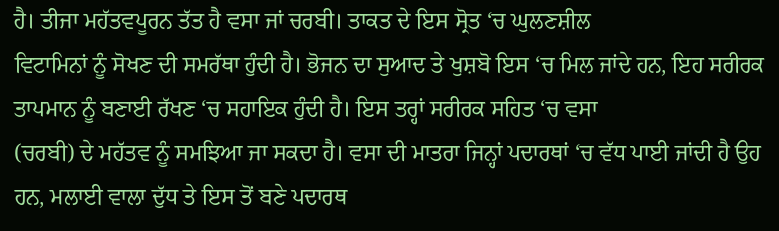ਹੈ। ਤੀਜਾ ਮਹੱਤਵਪੂਰਨ ਤੱਤ ਹੈ ਵਸਾ ਜਾਂ ਚਰਬੀ। ਤਾਕਤ ਦੇ ਇਸ ਸ੍ਰੋਤ ‘ਚ ਘੁਲਣਸ਼ੀਲ
ਵਿਟਾਮਿਨਾਂ ਨੂੰ ਸੋਖਣ ਦੀ ਸਮਰੱਥਾ ਹੁੰਦੀ ਹੈ। ਭੋਜਨ ਦਾ ਸੁਆਦ ਤੇ ਖੁਸ਼ਬੋ ਇਸ ‘ਚ ਮਿਲ ਜਾਂਦੇ ਹਨ, ਇਹ ਸਰੀਰਕ ਤਾਪਮਾਨ ਨੂੰ ਬਣਾਈ ਰੱਖਣ ‘ਚ ਸਹਾਇਕ ਹੁੰਦੀ ਹੈ। ਇਸ ਤਰ੍ਹਾਂ ਸਰੀਰਕ ਸਹਿਤ ‘ਚ ਵਸਾ
(ਚਰਬੀ) ਦੇ ਮਹੱਤਵ ਨੂੰ ਸਮਝਿਆ ਜਾ ਸਕਦਾ ਹੈ। ਵਸਾ ਦੀ ਮਾਤਰਾ ਜਿਨ੍ਹਾਂ ਪਦਾਰਥਾਂ ‘ਚ ਵੱਧ ਪਾਈ ਜਾਂਦੀ ਹੈ ਉਹ ਹਨ, ਮਲਾਈ ਵਾਲਾ ਦੁੱਧ ਤੇ ਇਸ ਤੋਂ ਬਣੇ ਪਦਾਰਥ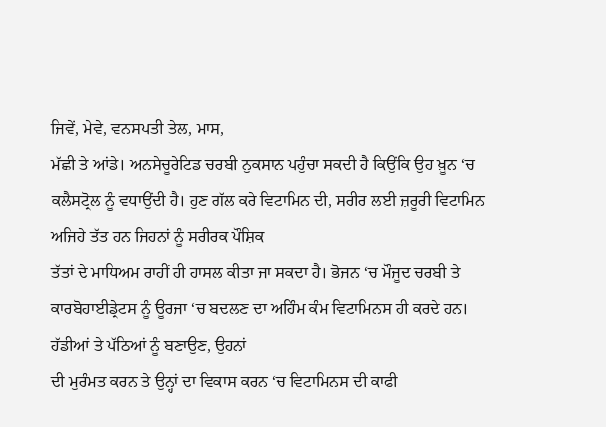ਜਿਵੇਂ, ਮੇਵੇ, ਵਨਸਪਤੀ ਤੇਲ, ਮਾਸ,
ਮੱਛੀ ਤੇ ਆਂਡੇ। ਅਨਸੇਚੂਰੇਟਿਡ ਚਰਬੀ ਨੁਕਸਾਨ ਪਹੁੰਚਾ ਸਕਦੀ ਹੈ ਕਿਉਂਕਿ ਉਹ ਖ਼ੂਨ ‘ਚ ਕਲੈਸਟ੍ਰੋਲ ਨੂੰ ਵਧਾਉਂਦੀ ਹੈ। ਹੁਣ ਗੱਲ ਕਰੇ ਵਿਟਾਮਿਨ ਦੀ, ਸਰੀਰ ਲਈ ਜ਼ਰੂਰੀ ਵਿਟਾਮਿਨ ਅਜਿਹੇ ਤੱਤ ਹਨ ਜਿਹਨਾਂ ਨੂੰ ਸਰੀਰਕ ਪੌਸ਼ਿਕ
ਤੱਤਾਂ ਦੇ ਮਾਧਿਅਮ ਰਾਹੀਂ ਹੀ ਹਾਸਲ ਕੀਤਾ ਜਾ ਸਕਦਾ ਹੈ। ਭੋਜਨ ‘ਚ ਮੌਜੂਦ ਚਰਬੀ ਤੇ ਕਾਰਬੋਹਾਈਡ੍ਰੇਟਸ ਨੂੰ ਊਰਜਾ ‘ਚ ਬਦਲਣ ਦਾ ਅਹਿੰਮ ਕੰਮ ਵਿਟਾਮਿਨਸ ਹੀ ਕਰਦੇ ਹਨ। ਹੱਡੀਆਂ ਤੇ ਪੱਠਿਆਂ ਨੂੰ ਬਣਾਉਣ, ਉਹਨਾਂ
ਦੀ ਮੁਰੰਮਤ ਕਰਨ ਤੇ ਉਨ੍ਹਾਂ ਦਾ ਵਿਕਾਸ ਕਰਨ ‘ਚ ਵਿਟਾਮਿਨਸ ਦੀ ਕਾਫੀ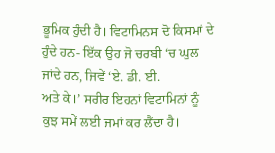ਭੂਮਿਕ ਹੁੰਦੀ ਹੈ। ਵਿਟਾਮਿਨਸ ਦੋ ਕਿਸਮਾਂ ਦੇ ਹੁੰਦੇ ਹਨ- ਇੱਕ ਉਹ ਜੋ ਚਰਬੀ ‘ਚ ਘੁਲ ਜਾਂਦੇ ਹਨ, ਜਿਵੇਂ ‘ਏ. ਡੀ. ਈ.
ਅਤੇ ਕੇ।’ ਸਰੀਰ ਇਹਨਾਂ ਵਿਟਾਮਿਨਾਂ ਨੂੰ ਕੁਝ ਸਮੇਂ ਲਈ ਜਮਾਂ ਕਰ ਲੈਂਦਾ ਹੈ।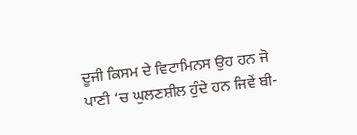ਦੂਜੀ ਕਿਸਮ ਦੇ ਵਿਟਾਮਿਨਸ ਉਹ ਹਨ ਜੋ ਪਾਣੀ ‘ਚ ਘੁਲਣਸ਼ੀਲ ਹੁੰਦੇ ਹਨ ਜਿਵੇਂ ਬੀ-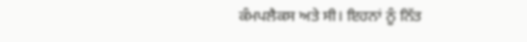ਕੰਮਪਲੈਕਸ ਅਤੇ ਸੀ। ਇਹਨਾਂ ਨੂੰ ਨਿੱਤ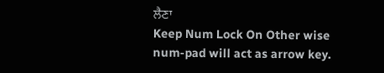ਲੈਣਾ
Keep Num Lock On Other wise num-pad will act as arrow key.